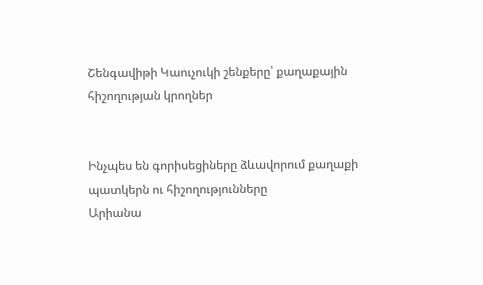Շենգավիթի Կաուչուկի շենքերը՝ քաղաքային հիշողության կրողներ


Ինչպես են գորիսեցիները ձևավորում քաղաքի պատկերն ու հիշողությունները
Արիանա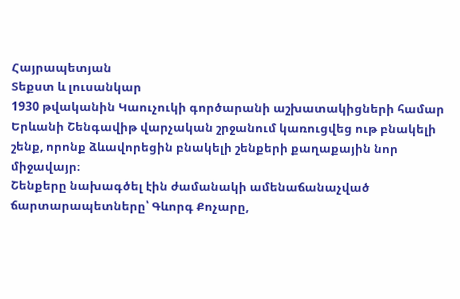Հայրապետյան
Տեքստ և լուսանկար
1930 թվականին Կաուչուկի գործարանի աշխատակիցների համար Երևանի Շենգավիթ վարչական շրջանում կառուցվեց ութ բնակելի շենք, որոնք ձևավորեցին բնակելի շենքերի քաղաքային նոր միջավայր։
Շենքերը նախագծել էին ժամանակի ամենաճանաչված ճարտարապետները՝ Գևորգ Քոչարը,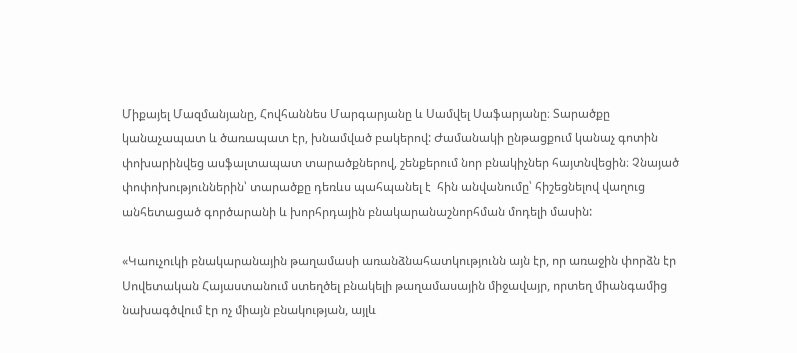Միքայել Մազմանյանը, Հովհաննես Մարգարյանը և Սամվել Սաֆարյանը։ Տարածքը կանաչապատ և ծառապատ էր, խնամված բակերով: Ժամանակի ընթացքում կանաչ գոտին փոխարինվեց ասֆալտապատ տարածքներով, շենքերում նոր բնակիչներ հայտնվեցին։ Չնայած փոփոխություններին՝ տարածքը դեռևս պահպանել է  հին անվանումը՝ հիշեցնելով վաղուց անհետացած գործարանի և խորհրդային բնակարանաշնորհման մոդելի մասին:

«Կաուչուկի բնակարանային թաղամասի առանձնահատկությունն այն էր, որ առաջին փորձն էր Սովետական Հայաստանում ստեղծել բնակելի թաղամասային միջավայր, որտեղ միանգամից նախագծվում էր ոչ միայն բնակության, այլև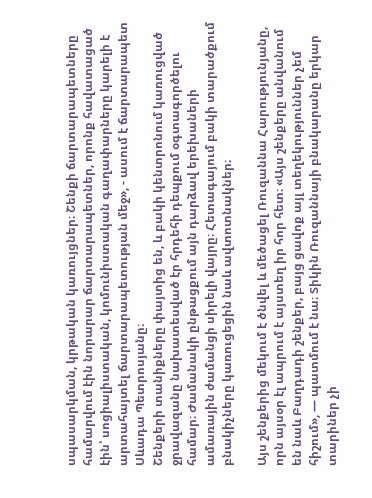սպասարկման, կրթական կառույցներ։ Շենքի ճարտարապետները համարվում էին նորարար ճարտարապետներ, որոնք հավատացած էին՝ սոցիալիստական, կոմունիստական գաղափարները կարելի է արտահայտել ճարտարապետության մեջ», - ասում է ճարտարապետ Սևադա Պետրոսյանը։
Շենքերի տանիքները փայտից են, և բակի կենտրոնում կառուցված ջրավազանը նախատեսված էր հրդեհի դեպքում օգտագործելու համար։ Ժամանակի ընթացքում այն դարձավ երեխաների ամառային ժամանցի սիրելի վայրը։ Հետագայում բակի տարածքում բնակիչները կառուցեցին նաև ավտոտնակներ։

Այս շենքերից մեկում է ծնվել և մեծացել Ռուզաննա Հարությունյանը, որն այսօր էլ ապրում է այստեղ իր հոր հետ։ «Այս շենքերը անվանում են նաև Բաղդադի շենքեր, բայց ցավոք այլ տեղեկություններ չեմ հիշում», — պատմում է նա։ Տիկին Ռուզաննայի բնակարանը երկար տարիներ չի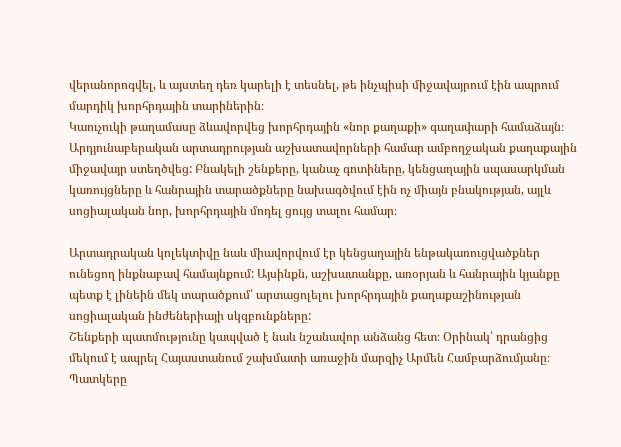վերանորոգվել, և այստեղ դեռ կարելի է տեսնել, թե ինչպիսի միջավայրում էին ապրում մարդիկ խորհրդային տարիներին։
Կաուչուկի թաղամասը ձևավորվեց խորհրդային «նոր քաղաքի» գաղափարի համաձայն։  Արդյունաբերական արտադրության աշխատավորների համար ամբողջական քաղաքային միջավայր ստեղծվեց: Բնակելի շենքերը, կանաչ գոտիները, կենցաղային սպասարկման կառույցները և հանրային տարածքները նախագծվում էին ոչ միայն բնակության, այլև սոցիալական նոր, խորհրդային մոդել ցույց տալու համար։

Արտադրական կոլեկտիվը նաև միավորվում էր կենցաղային ենթակառուցվածքներ ունեցող ինքնաբավ համայնքում: Այսինքն, աշխատանքը, առօրյան և հանրային կյանքը պետք է լինեին մեկ տարածքում՝ արտացոլելու խորհրդային քաղաքաշինության սոցիալական ինժեներիայի սկզբունքները:
Շենքերի պատմությունը կապված է նաև նշանավոր անձանց հետ։ Օրինակ՝ դրանցից մեկում է ապրել Հայաստանում շախմատի առաջին մարզիչ Արմեն Համբարձումյանը։
Պատկերը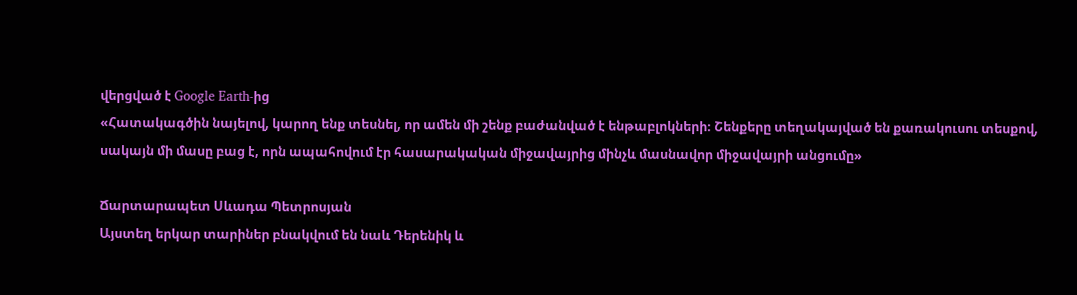վերցված է Google Earth-ից
«Հատակագծին նայելով, կարող ենք տեսնել, որ ամեն մի շենք բաժանված է ենթաբլոկների։ Շենքերը տեղակայված են քառակուսու տեսքով, սակայն մի մասը բաց է, որն ապահովում էր հասարակական միջավայրից մինչև մասնավոր միջավայրի անցումը»

Ճարտարապետ Սևադա Պետրոսյան
Այստեղ երկար տարիներ բնակվում են նաև Դերենիկ և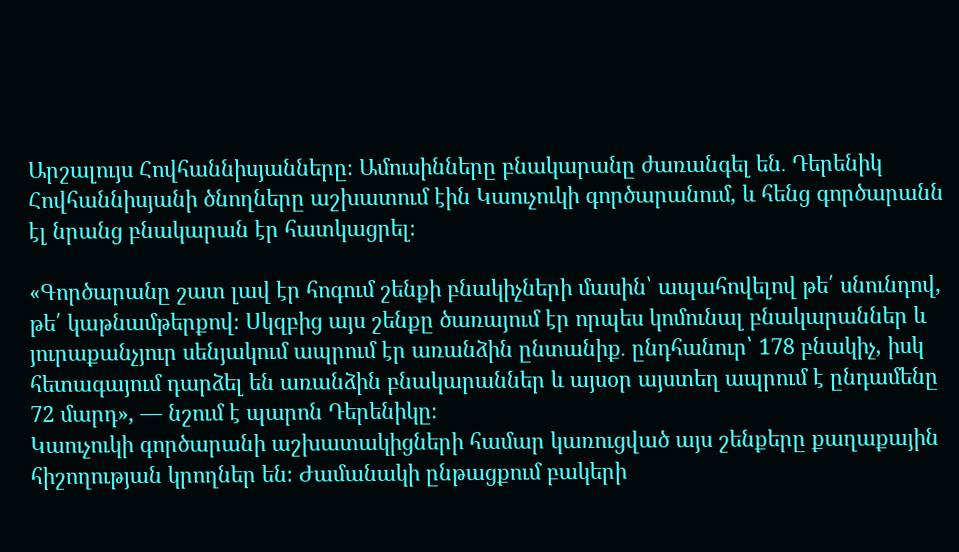Արշալույս Հովհաննիսյանները։ Ամուսինները բնակարանը ժառանգել են․ Դերենիկ Հովհաննիսյանի ծնողները աշխատում էին Կաուչուկի գործարանում, և հենց գործարանն էլ նրանց բնակարան էր հատկացրել։

«Գործարանը շատ լավ էր հոգում շենքի բնակիչների մասին՝ ապահովելով թե՛ սնունդով, թե՛ կաթնամթերքով։ Սկզբից այս շենքը ծառայում էր որպես կոմունալ բնակարաններ և յուրաքանչյուր սենյակում ապրում էր առանձին ընտանիք․ ընդհանուր՝ 178 բնակիչ, իսկ հետագայում դարձել են առանձին բնակարաններ և այսօր այստեղ ապրում է ընդամենը 72 մարդ», — նշում է պարոն Դերենիկը։
Կաուչուկի գործարանի աշխատակիցների համար կառուցված այս շենքերը քաղաքային հիշողության կրողներ են։ Ժամանակի ընթացքում բակերի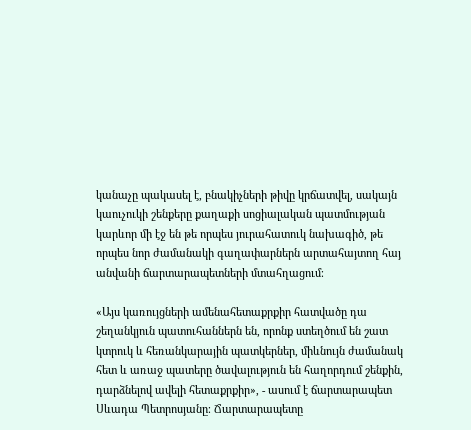կանաչը պակասել է, բնակիչների թիվը կրճատվել, սակայն կաուչուկի շենքերը քաղաքի սոցիալական պատմության կարևոր մի էջ են թե որպես յուրահատուկ նախագիծ, թե որպես նոր ժամանակի գաղափարներն արտահայտող հայ անվանի ճարտարապետների մտահղացում։

«Այս կառույցների ամենահետաքրքիր հատվածը դա շեղանկյուն պատուհաններն են, որոնք ստեղծում են շատ կտրուկ և հեռանկարային պատկերներ, միևնույն ժամանակ հետ և առաջ պատերը ծավալություն են հաղորդում շենքին, դարձնելով ավելի հետաքրքիր», - ասում է ճարտարապետ Սևադա Պետրոսյանը։ Ճարտարապետը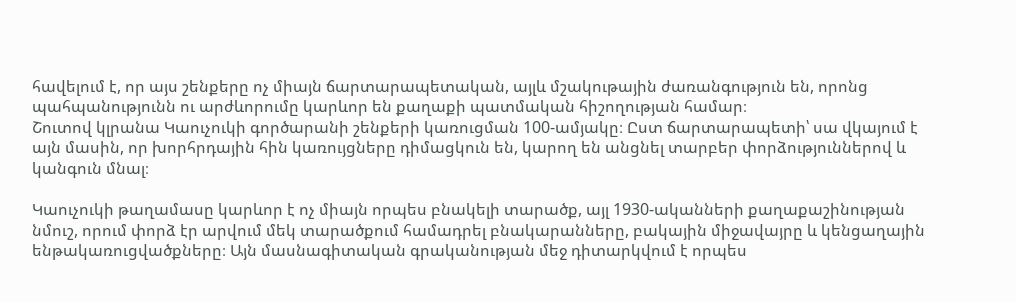հավելում է, որ այս շենքերը ոչ միայն ճարտարապետական, այլև մշակութային ժառանգություն են, որոնց պահպանությունն ու արժևորումը կարևոր են քաղաքի պատմական հիշողության համար։
Շուտով կլրանա Կաուչուկի գործարանի շենքերի կառուցման 100-ամյակը։ Ըստ ճարտարապետի՝ սա վկայում է այն մասին, որ խորհրդային հին կառույցները դիմացկուն են, կարող են անցնել տարբեր փորձություններով և կանգուն մնալ։

Կաուչուկի թաղամասը կարևոր է ոչ միայն որպես բնակելի տարածք, այլ 1930-ականների քաղաքաշինության նմուշ, որում փորձ էր արվում մեկ տարածքում համադրել բնակարանները, բակային միջավայրը և կենցաղային ենթակառուցվածքները։ Այն մասնագիտական գրականության մեջ դիտարկվում է որպես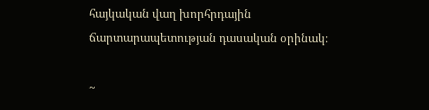հայկական վաղ խորհրդային ճարտարապետության դասական օրինակ։

~